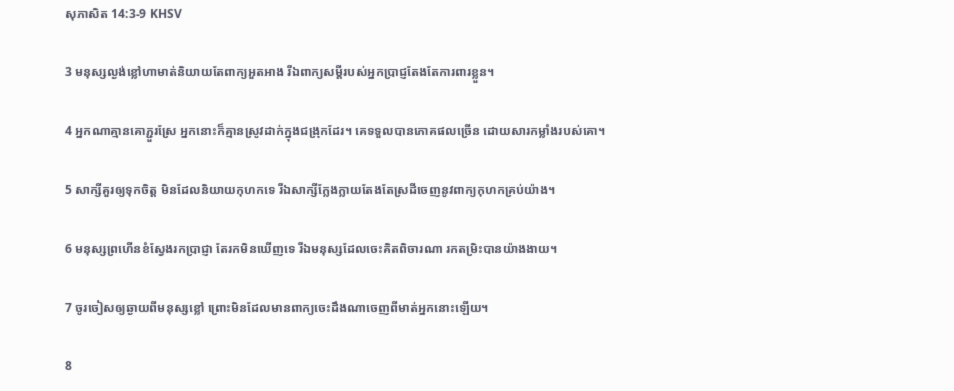សុភាសិត 14:3-9 KHSV

3 មនុស្សល្ងង់ខ្លៅហាមាត់និយាយតែពាក្យអួត‌អាង រីឯពាក្យសម្ដីរបស់អ្នកប្រាជ្ញតែងតែការពារខ្លួន។

4 អ្នកណាគ្មានគោភ្ជួរស្រែ អ្នកនោះក៏គ្មានស្រូវដាក់ក្នុងជង្រុកដែរ។ គេទទួលបានភោគ‌ផលច្រើន ដោយ‌សារកម្លាំងរបស់គោ។

5 សាក្សីគួរឲ្យទុកចិត្ត មិនដែលនិយាយកុហកទេ រីឯសាក្សីក្លែង‌ក្លាយតែងតែស្រដីចេញនូវពាក្យកុហកគ្រប់យ៉ាង។

6 មនុស្សព្រហើនខំស្វែងរកប្រាជ្ញា តែរកមិនឃើញទេ រីឯមនុស្សដែលចេះគិតពិចារណា រកតម្រិះបានយ៉ាងងាយ។

7 ចូរចៀសឲ្យឆ្ងាយពីមនុស្សខ្លៅ ព្រោះមិនដែលមានពាក្យចេះដឹងណាចេញពីមាត់អ្នកនោះឡើយ។

8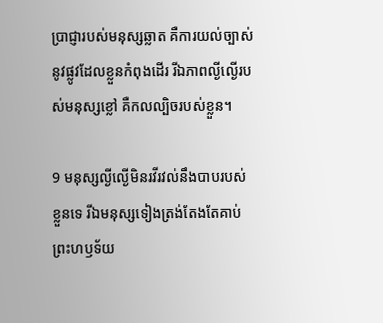ប្រាជ្ញារបស់មនុស្សឆ្លាត គឺការយល់ច្បាស់នូវផ្លូវដែលខ្លួនកំពុងដើរ រីឯភាពល្ងី‌ល្ងើរបស់មនុស្សខ្លៅ គឺកល‌ល្បិចរបស់ខ្លួន។

9 មនុស្សល្ងី‌ល្ងើមិនរវី‌រវល់នឹងបាបរបស់ខ្លួនទេ រីឯមនុស្សទៀង‌ត្រង់តែងតែគាប់ព្រះ‌ហឫទ័យ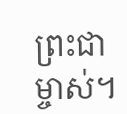ព្រះ‌ជាម្ចាស់។